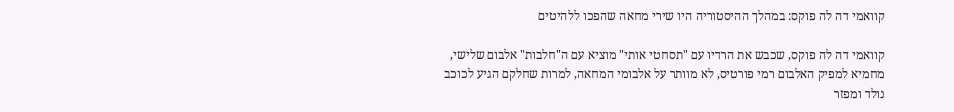קוואמי דה לה פוקס: במהלך ההיסטוריה היו שירי מחאה שהפכו ללהיטים

קוואמי דה לה פוקס, שכבש את הרדיו עם "תסחטי אותי" מוציא עם ה"חלבות" אלבום שלישי, מחמיא למפיק האלבום רמי פורטיס, לא מוותר על אלבומי המחאה, למרות שחלקם הגיע לכוכב נולד ומפזר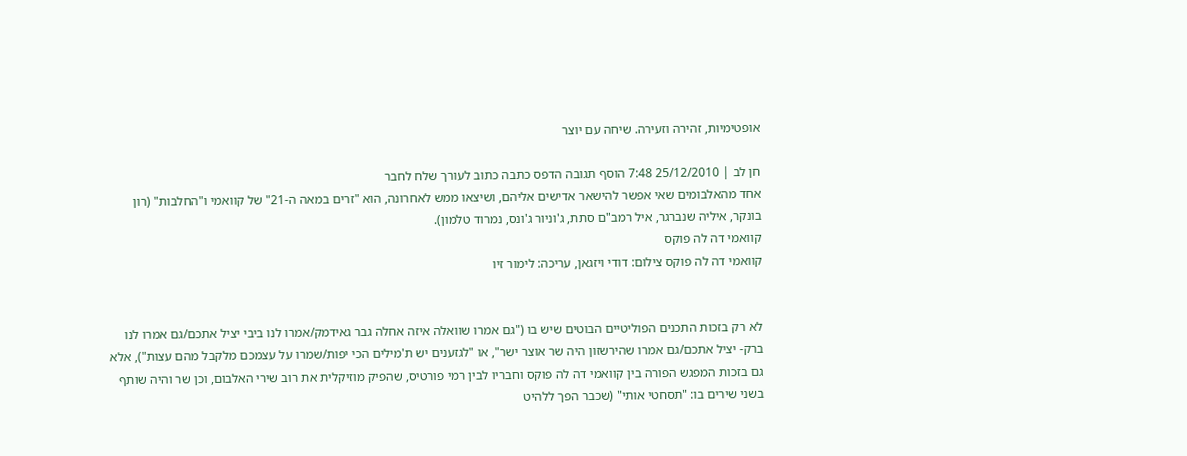אופטימיות, זהירה וזעירה. שיחה עם יוצר

חן לב | 25/12/2010 7:48 הוסף תגובה הדפס כתבה כתוב לעורך שלח לחבר
אחד מהאלבומים שאי אפשר להישאר אדישים אליהם, ושיצאו ממש לאחרונה, הוא "זרים במאה ה-21" של קוואמי ו"החלבות" (רון בונקר, איליה שנברגר, איל רמב"ם סתת, ג'וניור ג'ונס, נמרוד טלמון).
קוואמי דה לה פוקס
קוואמי דה לה פוקס צילום: דודי ויזגאן, עריכה: לימור זיו


לא רק בזכות התכנים הפוליטיים הבוטים שיש בו ("גם אמרו שוואלה איזה אחלה גבר גאידמק/אמרו לנו ביבי יציל אתכם/גם אמרו לנו ברק- יציל אתכם/גם אמרו שהירשזון היה שר אוצר ישר", או "לגזענים יש ת'מילים הכי יפות/שמרו על עצמכם מלקבל מהם עצות"), אלא גם בזכות המפגש הפורה בין קוואמי דה לה פוקס וחבריו לבין רמי פורטיס, שהפיק מוזיקלית את רוב שירי האלבום, וכן שר והיה שותף בשני שירים בו: "תסחטי אותי" (שכבר הפך ללהיט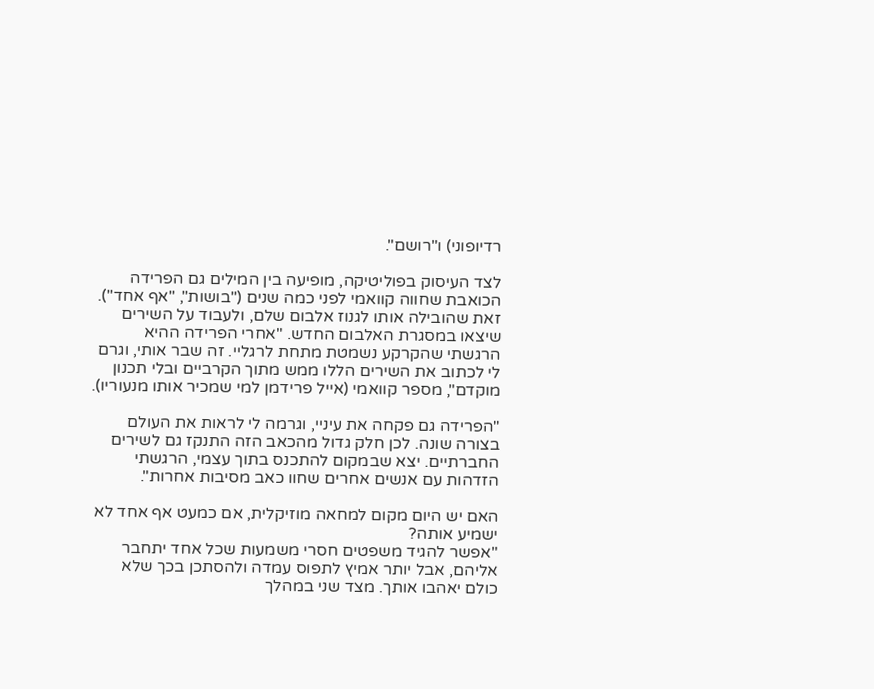רדיופוני) ו"רושם".

לצד העיסוק בפוליטיקה, מופיעה בין המילים גם הפרידה הכואבת שחווה קוואמי לפני כמה שנים ("בושות", "אף אחד"). זאת שהובילה אותו לגנוז אלבום שלם, ולעבוד על השירים שיצאו במסגרת האלבום החדש. "אחרי הפרידה ההיא הרגשתי שהקרקע נשמטת מתחת לרגליי. זה שבר אותי, וגרם לי לכתוב את השירים הללו ממש מתוך הקרביים ובלי תכנון מוקדם", מספר קוואמי (אייל פרידמן למי שמכיר אותו מנעוריו).

"הפרידה גם פקחה את עיניי, וגרמה לי לראות את העולם בצורה שונה. לכן חלק גדול מהכאב הזה התנקז גם לשירים החברתיים. יצא שבמקום להתכנס בתוך עצמי, הרגשתי הזדהות עם אנשים אחרים שחוו כאב מסיבות אחרות".

האם יש היום מקום למחאה מוזיקלית, אם כמעט אף אחד לא ישמיע אותה?
"אפשר להגיד משפטים חסרי משמעות שכל אחד יתחבר אליהם, אבל יותר אמיץ לתפוס עמדה ולהסתכן בכך שלא כולם יאהבו אותך. מצד שני במהלך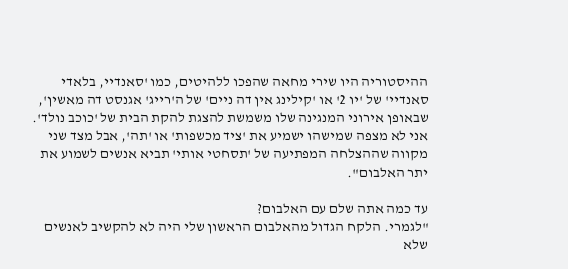ההיסטוריה היו שירי מחאה שהפכו ללהיטים, כמו 'סאנדיי, בלאדי סאנדיי' של 'יו 2' או 'קילינג אין דה ניים' של ה'רייג' אגנסט דה מאשין', שבאופן אירוני המנגינה שלו משמשת להצגת להקת הבית של 'כוכב נולד'. אני לא מצפה שמישהו ישמיע את 'ציד מכשפות' או 'תה', אבל מצד שני מקווה שההצלחה המפתיעה של 'תסחטי אותי' תביא אנשים לשמוע את יתר האלבום".

עד כמה אתה שלם עם האלבום?
"לגמרי. הלקח הגדול מהאלבום הראשון שלי היה לא להקשיב לאנשים שלא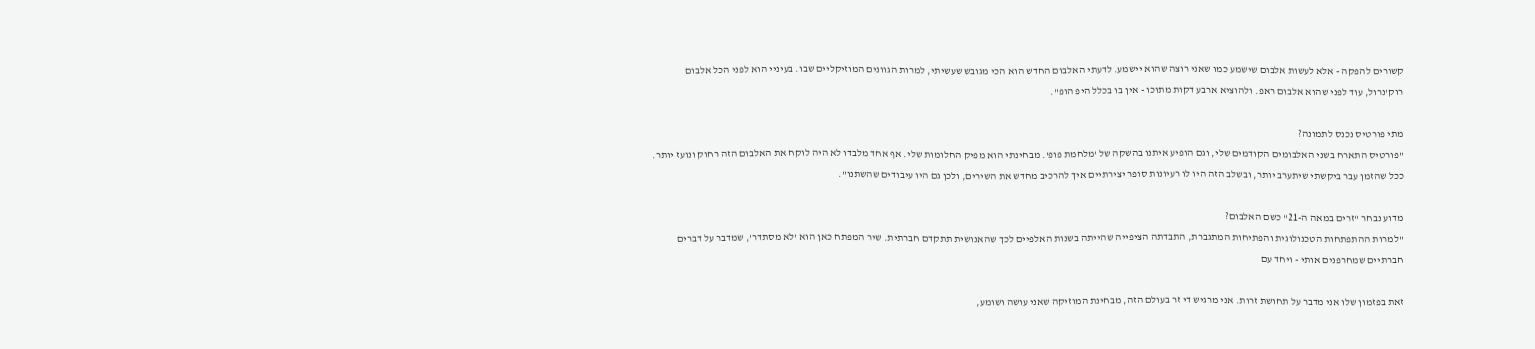קשורים להפקה - אלא לעשות אלבום שישמע כמו שאני רוצה שהוא יישמע. לדעתי האלבום החדש הוא הכי מגובש שעשיתי, למרות הגוונים המוזיקליים שבו. בעיניי הוא לפני הכל אלבום רוק'נרול, עוד לפני שהוא אלבום ראפ. ולהוציא ארבע דקות מתוכו - אין בו בכלל היפ הופ".

מתי פורטיס נכנס לתמונה?
"פורטיס התארח בשני האלבומים הקודמים שלי, וגם הופיע איתנו בהשקה של 'מלחמת פופ'. מבחינתי הוא מפיק החלומות שלי. אף אחד מלבדו לא היה לוקח את האלבום הזה רחוק ונועז יותר. ככל שהזמן עבר ביקשתי שיתערב יותר, ובשלב הזה היו לו רעיונות סופר יצירתיים איך להרכיב מחדש את השירים, ולכן גם היו עיבודים שהשתנו".

מדוע נבחר "זרים במאה ה-21" כשם האלבום?
"למרות ההתפתחות הטכנולוגית והפתיחות המתגברת, התבדתה הציפייה שהייתה בשנות האלפיים לכך שהאנושית תתקדם חברתית. שיר המפתח כאן הוא 'לא מסתדר', שמדבר על דברים חברתיים שמחרפנים אותי - ויחד עם

זאת בפזמון שלו אני מדבר על תחושת זרות. אני מרגיש די זר בעולם הזה, מבחינת המוזיקה שאני עושה ושומע,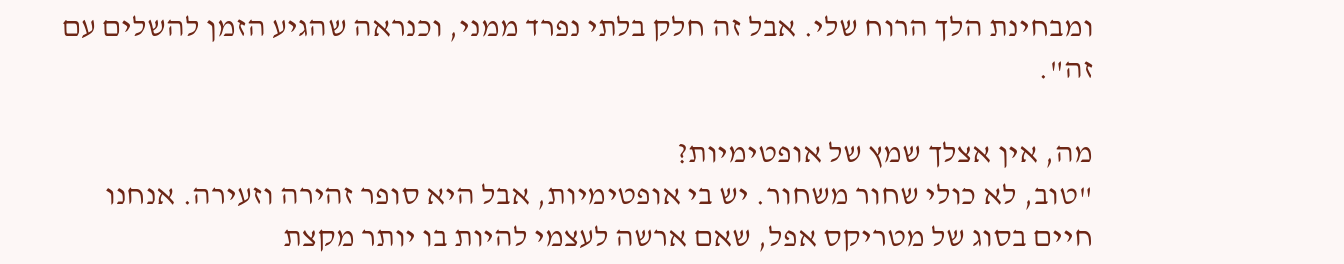ומבחינת הלך הרוח שלי. אבל זה חלק בלתי נפרד ממני, וכנראה שהגיע הזמן להשלים עם זה".

מה, אין אצלך שמץ של אופטימיות?
"טוב, לא כולי שחור משחור. יש בי אופטימיות, אבל היא סופר זהירה וזעירה. אנחנו חיים בסוג של מטריקס אפל, שאם ארשה לעצמי להיות בו יותר מקצת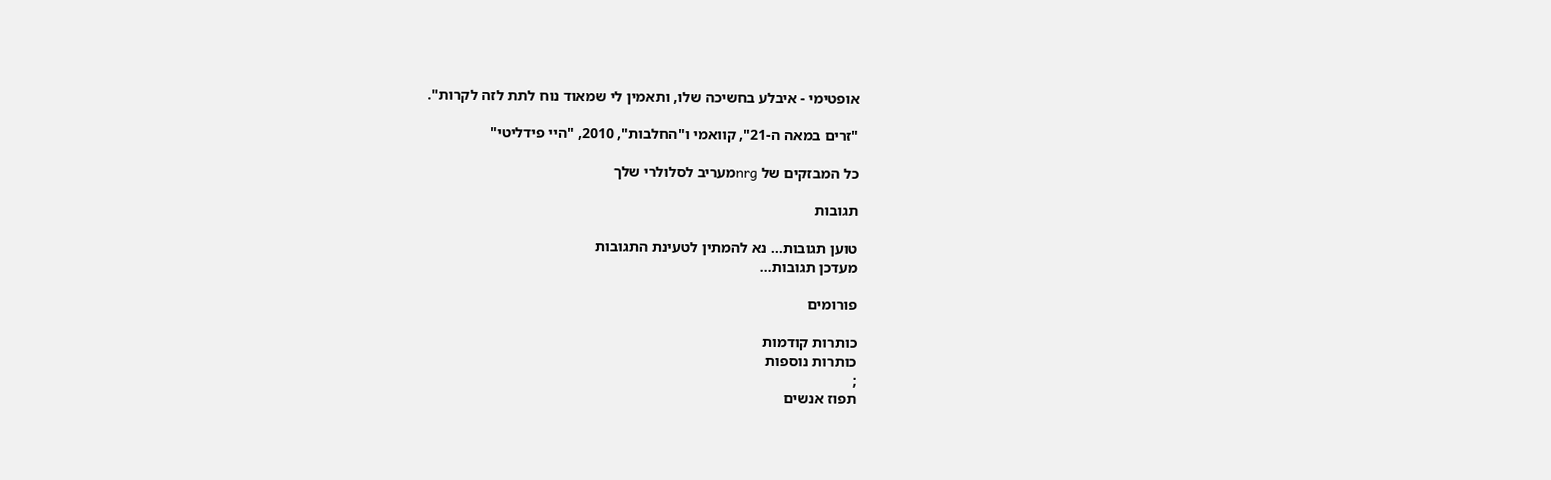אופטימי - איבלע בחשיכה שלו, ותאמין לי שמאוד נוח לתת לזה לקרות".

"זרים במאה ה-21", קוואמי ו"החלבות", 2010, "היי פידליטי"

כל המבזקים של nrgמעריב לסלולרי שלך

תגובות

טוען תגובות... נא להמתין לטעינת התגובות
מעדכן תגובות...

פורומים

כותרות קודמות
כותרות נוספות
;
תפוז אנשים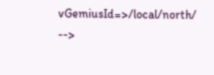vGemiusId=>/local/north/ -->